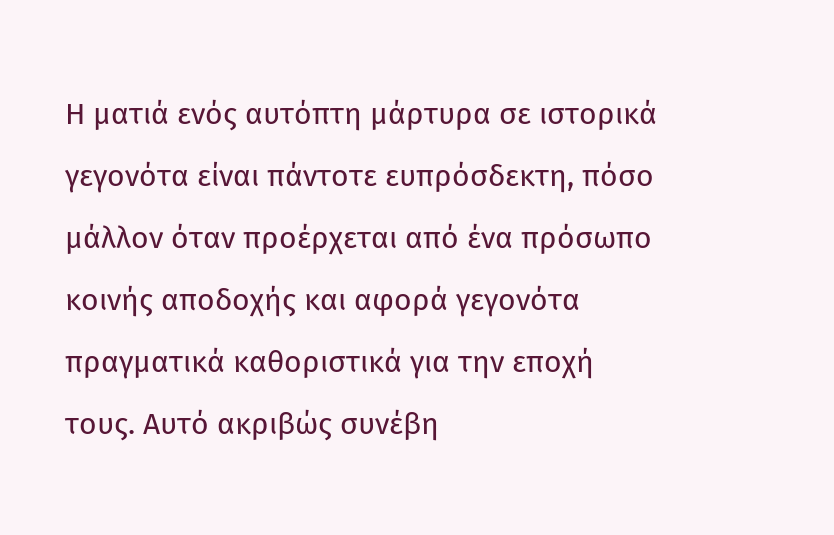Η ματιά ενός αυτόπτη μάρτυρα σε ιστορικά γεγονότα είναι πάντοτε ευπρόσδεκτη, πόσο μάλλον όταν προέρχεται από ένα πρόσωπο κοινής αποδοχής και αφορά γεγονότα πραγματικά καθοριστικά για την εποχή τους. Αυτό ακριβώς συνέβη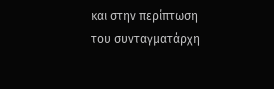και στην περίπτωση του συνταγματάρχη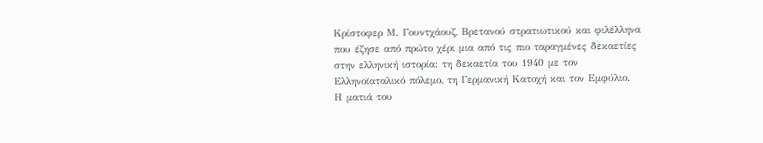Κρίστοφερ Μ. Γουντχάουζ, Βρετανού στρατιωτικού και φιλέλληνα που έζησε από πρώτο χέρι μια από τις πιο ταραγμένες δεκαετίες στην ελληνική ιστορία: τη δεκαετία του 1940 με τον Ελληνοϊαταλικό πόλεμο, τη Γερμανική Κατοχή και τον Εμφύλιο.
Η ματιά του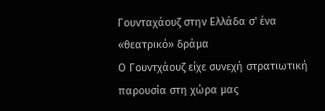Γουνταχάουζ στην Ελλάδα σ' ένα «θεατρικό» δράμα
Ο Γουντχάουζ είχε συνεχή στρατιωτική παρουσία στη χώρα μας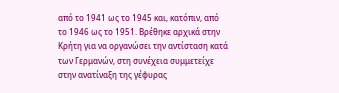από το 1941 ως το 1945 και, κατόπιν, από το 1946 ως το 1951. Βρέθηκε αρχικά στην Κρήτη για να οργανώσει την αντίσταση κατά των Γερμανών, στη συνέχεια συμμετείχε στην ανατίναξη της γέφυρας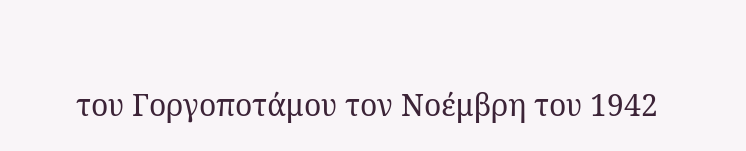του Γοργοποτάμου τον Νοέμβρη του 1942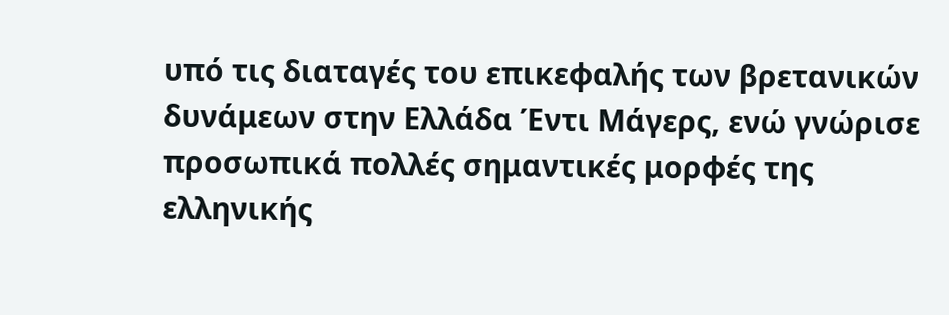υπό τις διαταγές του επικεφαλής των βρετανικών δυνάμεων στην Ελλάδα Έντι Μάγερς, ενώ γνώρισε προσωπικά πολλές σημαντικές μορφές της ελληνικής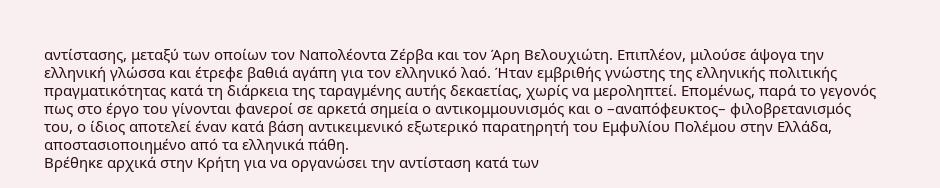αντίστασης, μεταξύ των οποίων τον Ναπολέοντα Ζέρβα και τον Άρη Βελουχιώτη. Επιπλέον, μιλούσε άψογα την ελληνική γλώσσα και έτρεφε βαθιά αγάπη για τον ελληνικό λαό. Ήταν εμβριθής γνώστης της ελληνικής πολιτικής πραγματικότητας κατά τη διάρκεια της ταραγμένης αυτής δεκαετίας, χωρίς να μεροληπτεί. Επομένως, παρά το γεγονός πως στο έργο του γίνονται φανεροί σε αρκετά σημεία ο αντικομμουνισμός και ο –αναπόφευκτος– φιλοβρετανισμός του, ο ίδιος αποτελεί έναν κατά βάση αντικειμενικό εξωτερικό παρατηρητή του Εμφυλίου Πολέμου στην Ελλάδα, αποστασιοποιημένο από τα ελληνικά πάθη.
Βρέθηκε αρχικά στην Κρήτη για να οργανώσει την αντίσταση κατά των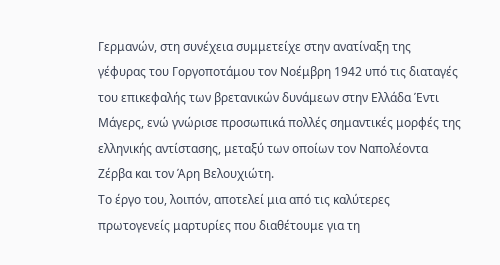Γερμανών, στη συνέχεια συμμετείχε στην ανατίναξη της γέφυρας του Γοργοποτάμου τον Νοέμβρη 1942 υπό τις διαταγές του επικεφαλής των βρετανικών δυνάμεων στην Ελλάδα Έντι Μάγερς, ενώ γνώρισε προσωπικά πολλές σημαντικές μορφές της ελληνικής αντίστασης, μεταξύ των οποίων τον Ναπολέοντα Ζέρβα και τον Άρη Βελουχιώτη.
Το έργο του, λοιπόν, αποτελεί μια από τις καλύτερες πρωτογενείς μαρτυρίες που διαθέτουμε για τη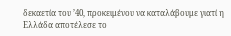δεκαετία του ’40, προκειμένου να καταλάβουμε γιατί η Ελλάδα αποτέλεσε το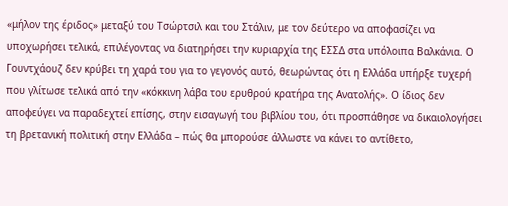«μήλον της έριδος» μεταξύ του Τσώρτσιλ και του Στάλιν, με τον δεύτερο να αποφασίζει να υποχωρήσει τελικά, επιλέγοντας να διατηρήσει την κυριαρχία της ΕΣΣΔ στα υπόλοιπα Βαλκάνια. Ο Γουντχάουζ δεν κρύβει τη χαρά του για το γεγονός αυτό, θεωρώντας ότι η Ελλάδα υπήρξε τυχερή που γλίτωσε τελικά από την «κόκκινη λάβα του ερυθρού κρατήρα της Ανατολής». Ο ίδιος δεν αποφεύγει να παραδεχτεί επίσης, στην εισαγωγή του βιβλίου του, ότι προσπάθησε να δικαιολογήσει τη βρετανική πολιτική στην Ελλάδα – πώς θα μπορούσε άλλωστε να κάνει το αντίθετο,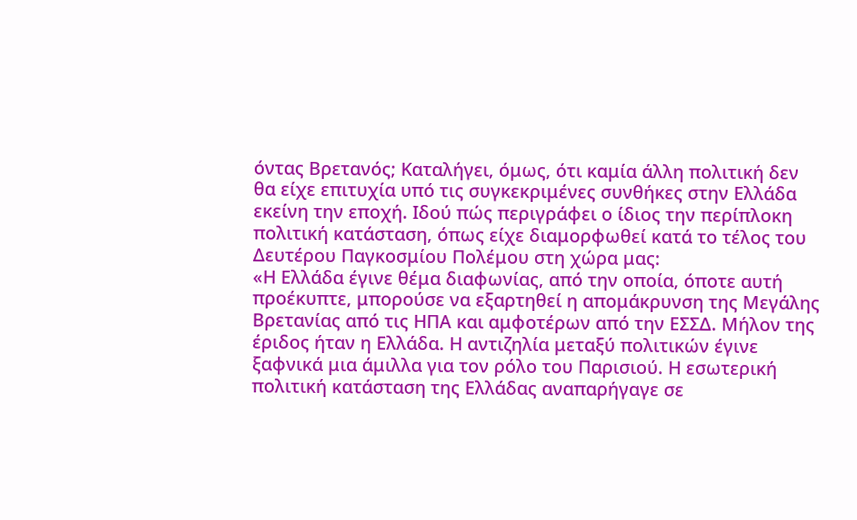όντας Βρετανός; Καταλήγει, όμως, ότι καμία άλλη πολιτική δεν θα είχε επιτυχία υπό τις συγκεκριμένες συνθήκες στην Ελλάδα εκείνη την εποχή. Ιδού πώς περιγράφει ο ίδιος την περίπλοκη πολιτική κατάσταση, όπως είχε διαμορφωθεί κατά το τέλος του Δευτέρου Παγκοσμίου Πολέμου στη χώρα μας:
«Η Ελλάδα έγινε θέμα διαφωνίας, από την οποία, όποτε αυτή προέκυπτε, μπορούσε να εξαρτηθεί η απομάκρυνση της Μεγάλης Βρετανίας από τις ΗΠΑ και αμφοτέρων από την ΕΣΣΔ. Μήλον της έριδος ήταν η Ελλάδα. Η αντιζηλία μεταξύ πολιτικών έγινε ξαφνικά μια άμιλλα για τον ρόλο του Παρισιού. Η εσωτερική πολιτική κατάσταση της Ελλάδας αναπαρήγαγε σε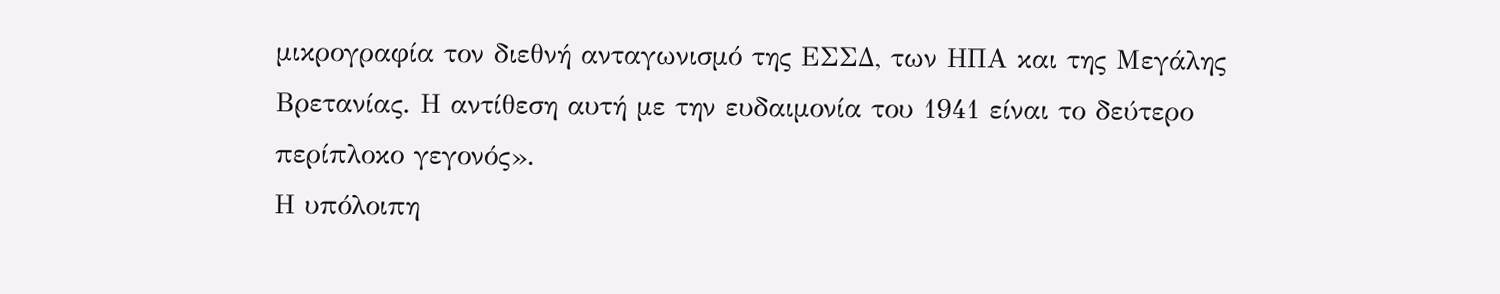μικρογραφία τον διεθνή ανταγωνισμό της ΕΣΣΔ, των ΗΠΑ και της Μεγάλης Βρετανίας. Η αντίθεση αυτή με την ευδαιμονία του 1941 είναι το δεύτερο περίπλοκο γεγονός».
Η υπόλοιπη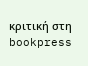κριτική στη bookpress